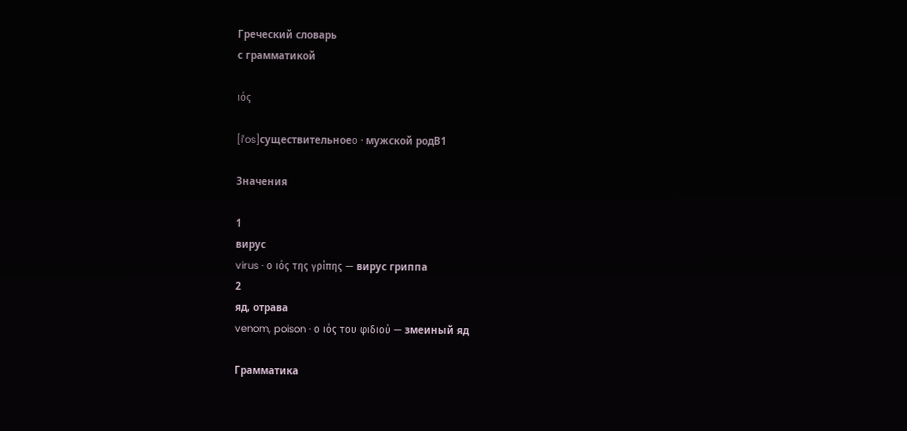Греческий словарь
с грамматикой

ιός

[iˈos]существительноеο · мужской родB1

Значения

1
вирус
virus · ο ιός της γρίπης — вирус гриппа
2
яд, отрава
venom, poison · ο ιός του φιδιού — змеиный яд

Грамматика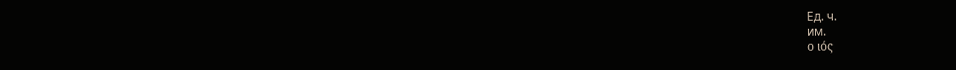Ед. ч.
им.
ο ιός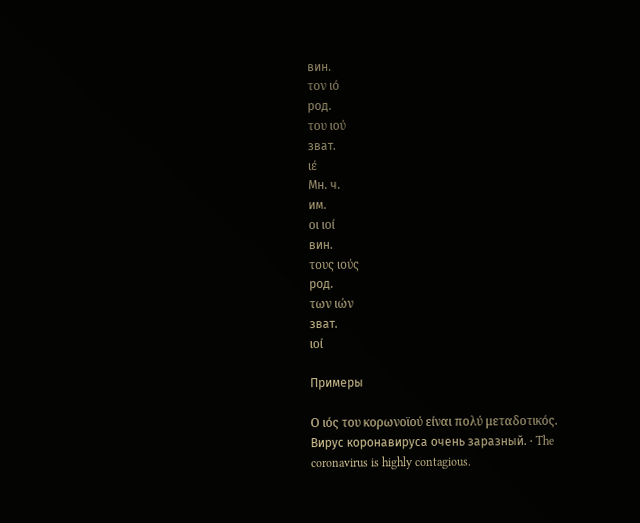вин.
τον ιό
род.
του ιού
зват.
ιέ
Мн. ч.
им.
οι ιοί
вин.
τους ιούς
род.
των ιών
зват.
ιοί

Примеры

Ο ιός του κορωνοϊού είναι πολύ μεταδοτικός.
Вирус коронавируса очень заразный. · The coronavirus is highly contagious.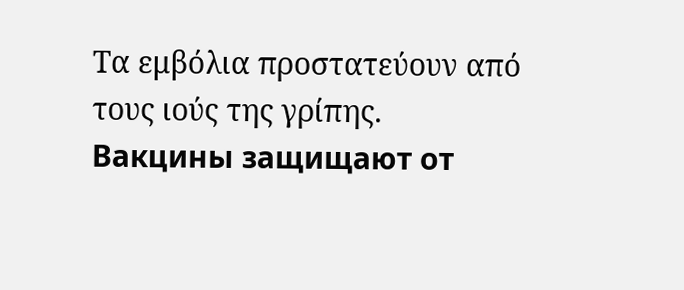Τα εμβόλια προστατεύουν από τους ιούς της γρίπης.
Вакцины защищают от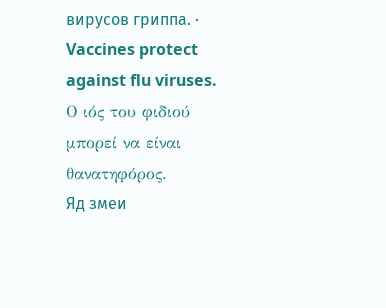вирусов гриппа. · Vaccines protect against flu viruses.
Ο ιός του φιδιού μπορεί να είναι θανατηφόρος.
Яд змеи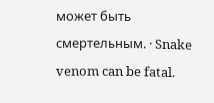может быть смертельным. · Snake venom can be fatal.